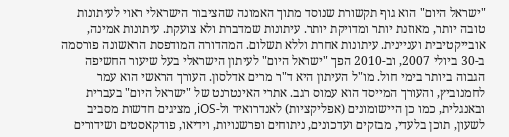"ישראל היום" הוא גוף תקשורת שנוסד מתוך האמונה שהציבור הישראלי ראוי לעיתונות טובה יותר, מאוזנת יותר ומדויקת יותר. עיתונות שמדברת ולא צועקת. עיתונות אמינה, אובייקטיבית ועניינית. עיתונות אחרת וללא תשלום. המהדורה המודפסת הראשונה פורסמה ב-30 ביולי 2007, וב-2010 הפך "ישראל היום" לעיתון הישראלי בעל שיעור החשיפה הגבוה ביותר בימי חול. מו"ל העיתון היא ד"ר מרים אדלסון. העורך הראשי הוא עמר לחמנוביץ, והעורך המייסד הוא עמוס רגב. אתרי האינטרנט של "ישראל היום" בעברית ובאנגלית, כמו כן היישומונים (אפליקציות) לאנדרואיד ול-iOS, מציגים חדשות מסביב לשעון, תוכן בלעדי, מבזקים ועדכונים, ניתוחים ופרשנויות, וידיאו, פודקאסטים ושידורים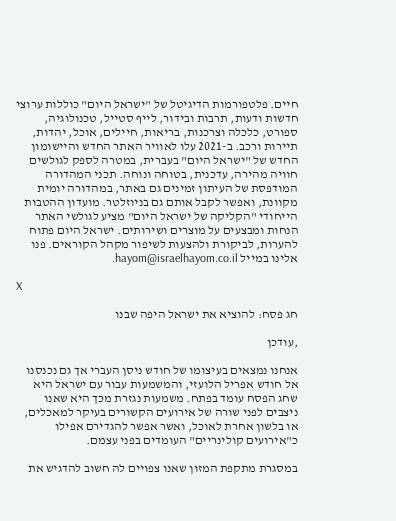חיים. פלטפורמות הדיגיטל של "ישראל היום" כוללות ערוצי חדשות ודעות, תרבות ובידור, לייף סטייל, טכנולוגיה, ספורט, כלכלה וצרכנות, בריאות, חיילים, אוכל, יהדות, תיירות ורכב. ב-2021 עלו לאוויר האתר החדש והיישומון החדש של "ישראל היום" בעברית, במטרה לספק לגולשים חוויה מהירה, עדכנית, בטוחה ונוחה. תכני המהדורה המודפסת של העיתון זמינים גם באתר, במהדורה יומית מקוונת, ואפשר לקבל אותם גם בניוזלטר. מועדון ההטבות הייחודי "הקליקה של ישראל היום" מציע לגולשי האתר הנחות ומבצעים על מוצרים ושירותים. ישראל היום פתוח להערות, לביקורת ולהצעות לשיפור מקהל הקוראים. פנו אלינו במייל hayom@israelhayom.co.il.

X

חג פסח: להוציא את ישראל היפה שבנו

,עודכן

אנחנו נמצאים בעיצומו של חודש ניסן העברי אך גם נכנסנו אל חודש אפריל הלועזי, והמשמעות עבור עם ישראל היא שחג הפסח עומד בפתח. משמעות נגזרת מכך היא שאנו ניצבים לפני שורה של אירועים הקשורים בעיקר למאכלים, או בלשון אחרת לאוכל, ואשר אפשר להגדירם אפילו כ"אירועים קולינריים" העומדים בפני עצמם.

במסגרת מתקפת המזון שאנו צפויים לה חשוב להדגיש את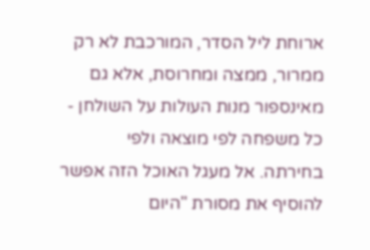ארוחת ליל הסדר, המורכבת לא רק ממרור, ממצה ומחרוסת, אלא גם מאינספור מנות העולות על השולחן - כל משפחה לפי מוצאה ולפי בחירתה. אל מעגל האוכל הזה אפשר להוסיף את מסורת "היום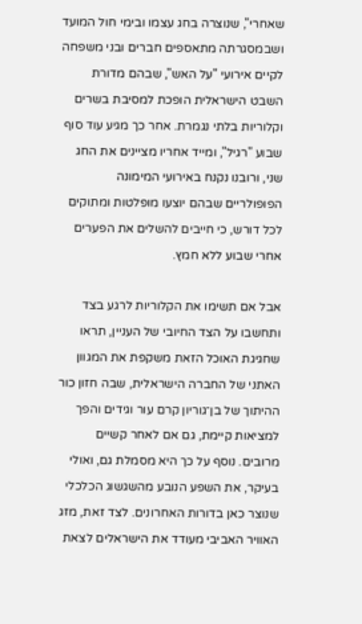שאחרי", שנוצרה בחג עצמו ובימי חול המועד ושבמסגרתה מתאספים חברים ובני משפחה לקיים אירועי "על האש", שבהם מדורת השבט הישראלית הופכת למסיבת בשרים וקלוריות בלתי נגמרת. אחר כך מגיע עוד סוף שבוע "רגיל", ומייד אחריו מציינים את החג שני, ורובנו נקנח באירועי המימונה הפופולריים שבהם יוצעו מופלטות ומתוקים לכל דורש, כי חייבים להשלים את הפערים אחרי שבוע ללא חמץ.

אבל אם תשימו את הקלוריות לרגע בצד ותחשבו על הצד החיובי של העניין, תראו שחגיגת האוכל הזאת משקפת את המגוון האתני של החברה הישראלית, שבה חזון כור ההיתוך של בן־גוריון קרם עור וגידים והפך למציאות קיימת, גם אם לאחר קשיים מרובים. נוסף על כך היא מסמלת גם, ואולי בעיקר, את השפע הנובע מהשגשוג הכלכלי שנוצר כאן בדורות האחרונים. לצד זאת, מזג האוויר האביבי מעודד את הישראלים לצאת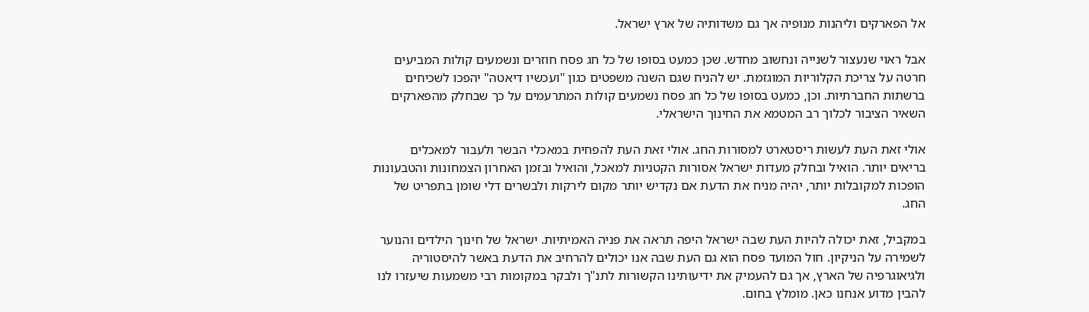אל הפארקים וליהנות מנופיה אך גם משדותיה של ארץ ישראל.

אבל ראוי שנעצור לשנייה ונחשוב מחדש. שכן כמעט בסופו של כל חג פסח חוזרים ונשמעים קולות המביעים חרטה על צריכת הקלוריות המוגזמת. יש להניח שגם השנה משפטים כגון "ועכשיו דיאטה" יהפכו לשכיחים ברשתות החברתיות. וכן, כמעט בסופו של כל חג פסח נשמעים קולות המתרעמים על כך שבחלק מהפארקים השאיר הציבור לכלוך רב המטמא את החינוך הישראלי.

אולי זאת העת לעשות ריסטארט למסורות החג. אולי זאת העת להפחית במאכלי הבשר ולעבור למאכלים בריאים יותר. הואיל ובחלק מעדות ישראל אסורות הקטניות למאכל, והואיל ובזמן האחרון הצמחונות והטבעונות הופכות למקובלות יותר, יהיה מניח את הדעת אם נקדיש יותר מקום לירקות ולבשרים דלי שומן בתפריט של החג.

במקביל, זאת יכולה להיות העת שבה ישראל היפה תראה את פניה האמיתיות. ישראל של חינוך הילדים והנוער לשמירה על הניקיון. חול המועד פסח הוא גם העת שבה אנו יכולים להרחיב את הדעת באשר להיסטוריה ולגיאוגרפיה של הארץ, אך גם להעמיק את ידיעותינו הקשורות לתנ"ך ולבקר במקומות רבי משמעות שיעזרו לנו להבין מדוע אנחנו כאן. מומלץ בחום.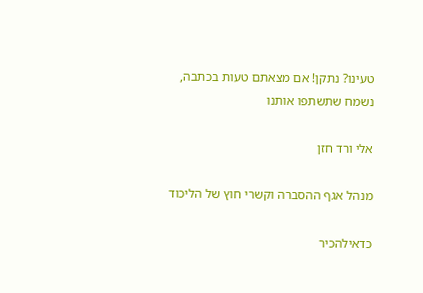טעינו? נתקן! אם מצאתם טעות בכתבה, נשמח שתשתפו אותנו

אלי ורד חזן

מנהל אגף ההסברה וקשרי חוץ של הליכוד

כדאילהכיר